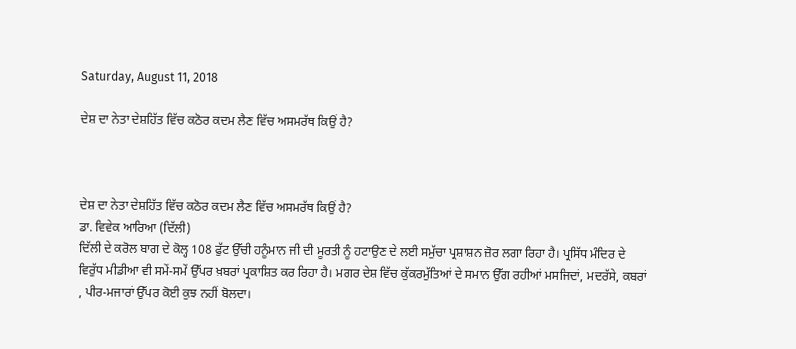Saturday, August 11, 2018

ਦੇਸ਼ ਦਾ ਨੇਤਾ ਦੇਸ਼ਹਿੱਤ ਵਿੱਚ ਕਠੋਰ ਕਦਮ ਲੈਣ ਵਿੱਚ ਅਸਮਰੱਥ ਕਿਉਂ ਹੈ?



ਦੇਸ਼ ਦਾ ਨੇਤਾ ਦੇਸ਼ਹਿੱਤ ਵਿੱਚ ਕਠੋਰ ਕਦਮ ਲੈਣ ਵਿੱਚ ਅਸਮਰੱਥ ਕਿਉਂ ਹੈ?
ਡਾ. ਵਿਵੇਕ ਆਰਿਆ (ਦਿੱਲੀ)
ਦਿੱਲੀ ਦੇ ਕਰੋਲ ਬਾਗ ਦੇ ਕੋਲ੍ਹ 108 ਫੁੱਟ ਉੱਚੀ ਹਨੂੰਮਾਨ ਜੀ ਦੀ ਮੂਰਤੀ ਨੂੰ ਹਟਾਉਣ ਦੇ ਲਈ ਸਮੁੱਚਾ ਪ੍ਰਸ਼ਾਸ਼ਨ ਜ਼ੋਰ ਲਗਾ ਰਿਹਾ ਹੈ। ਪ੍ਰਸਿੱਧ ਮੰਦਿਰ ਦੇ ਵਿਰੁੱਧ ਮੀਡੀਆ ਵੀ ਸਮੇਂ-ਸਮੇਂ ਉੱਪਰ ਖ਼ਬਰਾਂ ਪ੍ਰਕਾਸ਼ਿਤ ਕਰ ਰਿਹਾ ਹੈ। ਮਗਰ ਦੇਸ਼ ਵਿੱਚ ਕੁੱਕਰਮੁੱਤਿਆਂ ਦੇ ਸਮਾਨ ਉੱਗ ਰਹੀਆਂ ਮਸਜਿਦਾਂ, ਮਦਰੱਸੇ, ਕਬਰਾਂ , ਪੀਰ-ਮਜਾਰਾਂ ਉੱਪਰ ਕੋਈ ਕੁਝ ਨਹੀਂ ਬੋਲਦਾ।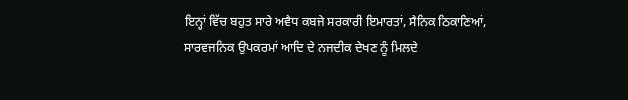ਇਨ੍ਹਾਂ ਵਿੱਚ ਬਹੁਤ ਸਾਰੇ ਅਵੈਧ ਕਬਜੇ ਸਰਕਾਰੀ ਇਮਾਰਤਾਂ, ਸੈਨਿਕ ਠਿਕਾਣਿਆਂ, ਸਾਰਵਜਨਿਕ ਉਪਕਰਮਾਂ ਆਦਿ ਦੇ ਨਜਦੀਕ ਦੇਖਣ ਨੂੰ ਮਿਲਦੇ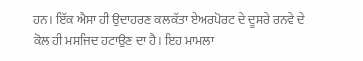ਹਨ। ਇੱਕ ਐਸਾ ਹੀ ਉਦਾਹਰਣ ਕਲਕੱਤਾ ਏਅਰਪੋਰਟ ਦੇ ਦੂਸਰੇ ਰਨਵੇ ਦੇ ਕੋਲ ਹੀ ਮਸਜਿਦ ਹਟਾਉਣ ਦਾ ਹੈ। ਇਹ ਮਾਮਲਾ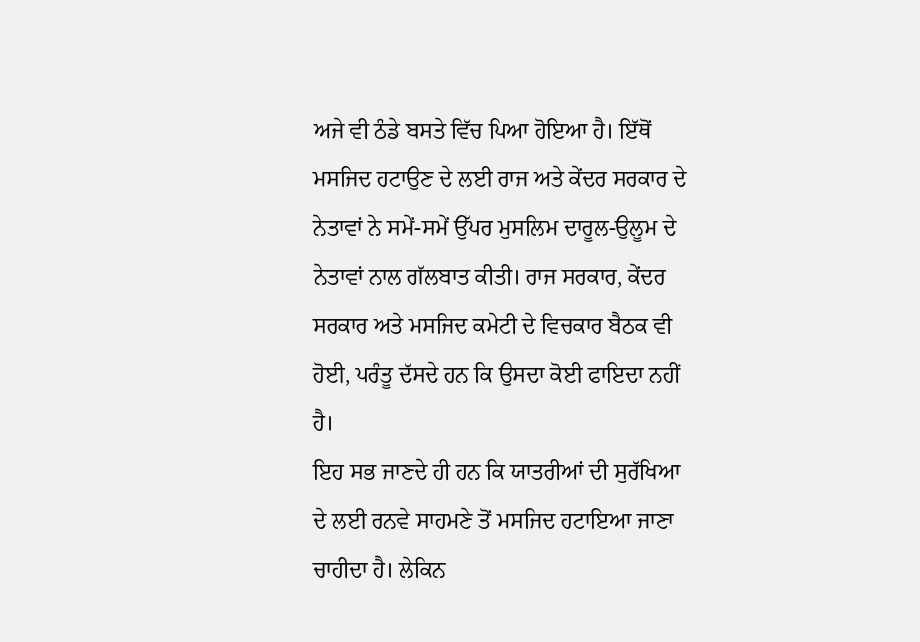ਅਜੇ ਵੀ ਠੰਡੇ ਬਸਤੇ ਵਿੱਚ ਪਿਆ ਹੋਇਆ ਹੈ। ਇੱਥੋਂ ਮਸਜਿਦ ਹਟਾਉਣ ਦੇ ਲਈ ਰਾਜ ਅਤੇ ਕੇਂਦਰ ਸਰਕਾਰ ਦੇ ਨੇਤਾਵਾਂ ਨੇ ਸਮੇਂ-ਸਮੇਂ ਉੱਪਰ ਮੁਸਲਿਮ ਦਾਰੂਲ-ਉਲੂਮ ਦੇ ਨੇਤਾਵਾਂ ਨਾਲ ਗੱਲਬਾਤ ਕੀਤੀ। ਰਾਜ ਸਰਕਾਰ, ਕੇਂਦਰ ਸਰਕਾਰ ਅਤੇ ਮਸਜਿਦ ਕਮੇਟੀ ਦੇ ਵਿਚਕਾਰ ਬੈਠਕ ਵੀ ਹੋਈ, ਪਰੰਤੂ ਦੱਸਦੇ ਹਨ ਕਿ ਉਸਦਾ ਕੋਈ ਫਾਇਦਾ ਨਹੀਂ ਹੈ।
ਇਹ ਸਭ ਜਾਣਦੇ ਹੀ ਹਨ ਕਿ ਯਾਤਰੀਆਂ ਦੀ ਸੁਰੱਖਿਆ ਦੇ ਲਈ ਰਨਵੇ ਸਾਹਮਣੇ ਤੋਂ ਮਸਜਿਦ ਹਟਾਇਆ ਜਾਣਾ ਚਾਹੀਦਾ ਹੈ। ਲੇਕਿਨ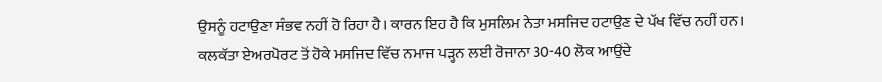ਉਸਨੂੰ ਹਟਾਉਣਾ ਸੰਭਵ ਨਹੀਂ ਹੋ ਰਿਹਾ ਹੈ। ਕਾਰਨ ਇਹ ਹੈ ਕਿ ਮੁਸਲਿਮ ਨੇਤਾ ਮਸਜਿਦ ਹਟਾਉਣ ਦੇ ਪੱਖ ਵਿੱਚ ਨਹੀਂ ਹਨ। ਕਲਕੱਤਾ ਏਅਰਪੋਰਟ ਤੋਂ ਹੋਕੇ ਮਸਜਿਦ ਵਿੱਚ ਨਮਾਜ ਪੜ੍ਹਨ ਲਈ ਰੋਜਾਨਾ 30-40 ਲੋਕ ਆਉਂਦੇ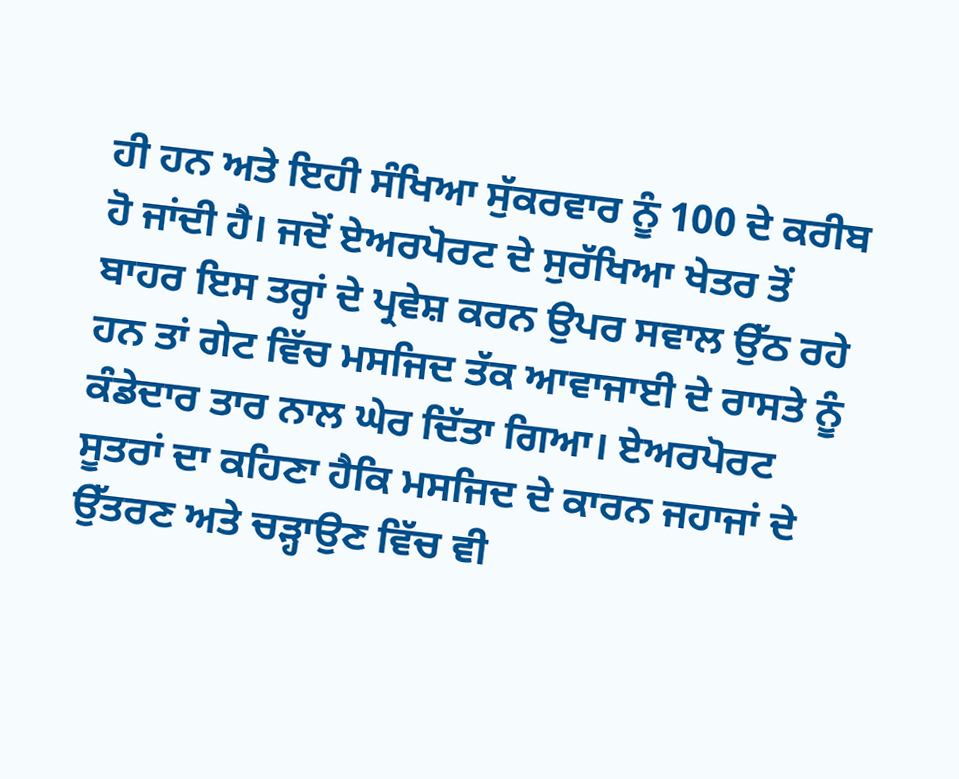ਹੀ ਹਨ ਅਤੇ ਇਹੀ ਸੰਖਿਆ ਸੁੱਕਰਵਾਰ ਨੂੰ 100 ਦੇ ਕਰੀਬ ਹੋ ਜਾਂਦੀ ਹੈ। ਜਦੋਂ ਏਅਰਪੋਰਟ ਦੇ ਸੁਰੱਖਿਆ ਖੇਤਰ ਤੋਂ ਬਾਹਰ ਇਸ ਤਰ੍ਹਾਂ ਦੇ ਪ੍ਰਵੇਸ਼ ਕਰਨ ਉਪਰ ਸਵਾਲ ਉੱਠ ਰਹੇ ਹਨ ਤਾਂ ਗੇਟ ਵਿੱਚ ਮਸਜਿਦ ਤੱਕ ਆਵਾਜਾਈ ਦੇ ਰਾਸਤੇ ਨੂੰ ਕੰਡੇਦਾਰ ਤਾਰ ਨਾਲ ਘੇਰ ਦਿੱਤਾ ਗਿਆ। ਏਅਰਪੋਰਟ ਸੂਤਰਾਂ ਦਾ ਕਹਿਣਾ ਹੈਕਿ ਮਸਜਿਦ ਦੇ ਕਾਰਨ ਜਹਾਜਾਂ ਦੇ ਉੱਤਰਣ ਅਤੇ ਚੜ੍ਹਾਉਣ ਵਿੱਚ ਵੀ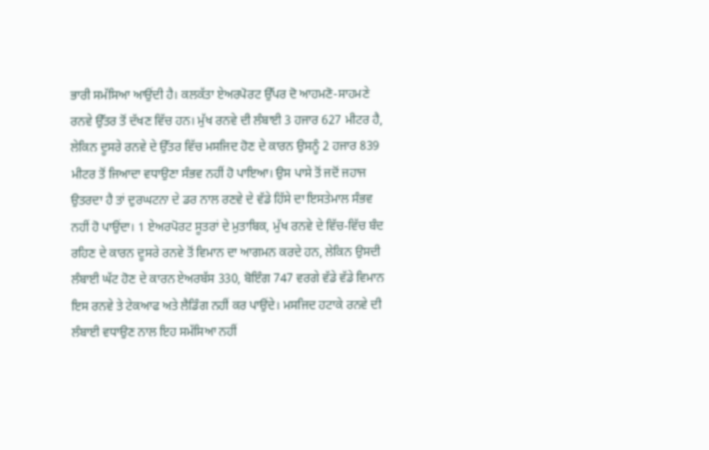ਭਾਰੀ ਸਮੱਸਿਆ ਆਉਂਦੀ ਹੈ। ਕਲਕੱਤਾ ਏਅਰਪੋਰਟ ਉੱਪਰ ਦੋ ਆਹਮਣੋ-ਸਾਹਮਣੇ ਰਨਵੇ ਉੱਤਰ ਤੋਂ ਦੱਖਣ ਵਿੱਚ ਹਨ। ਮੁੱਖ ਰਨਵੇ ਦੀ ਲੰਬਾਈ 3 ਹਜਾਰ 627 ਮੀਟਰ ਹੈ, ਲੇਕਿਨ ਦੂਸਰੇ ਰਨਵੇ ਦੇ ਉੱਤਰ ਵਿੱਚ ਮਸਜਿਦ ਹੋਣ ਦੇ ਕਾਰਨ ਉਸਨੂੰ 2 ਹਜਾਰ 839 ਮੀਟਰ ਤੋਂ ਜਿਆਦਾ ਵਧਾਉਣਾ ਸੰਭਵ ਨਹੀਂ ਹੋ ਪਾਇਆ। ਉਸ ਪਾਸੇ ਤੋਂ ਜਦੋਂ ਜਹਾਜ ਉਤਰਦਾ ਹੈ ਤਾਂ ਦੁਰਘਟਨਾ ਦੇ ਡਰ ਨਾਲ ਰਣਵੇ ਦੇ ਵੱਡੇ ਹਿੱਸੇ ਦਾ ਇਸਤੇਮਾਲ ਸੰਭਵ ਨਹੀਂ ਹੋ ਪਾਉਂਦਾ। 1 ਏਅਰਪੋਰਟ ਸੂਤਰਾਂ ਦੇ ਮੁਤਾਬਿਕ, ਮੁੱਖ ਰਨਵੇ ਦੇ ਵਿੱਚ-ਵਿੱਚ ਬੰਦ ਰਹਿਣ ਦੇ ਕਾਰਨ ਦੂਸਰੇ ਰਨਵੇ ਤੋਂ ਵਿਮਾਨ ਦਾ ਆਗਮਨ ਕਰਦੇ ਹਨ, ਲੇਕਿਨ ਉਸਦੀ ਲੰਬਾਈ ਘੱਟ ਹੋਣ ਦੇ ਕਾਰਨ ਏਅਰਬੱਸ 330, ਬੋਇੰਗ 747 ਵਰਗੇ ਵੱਡੇ ਵੱਡੇ ਵਿਮਾਨ ਇਸ ਰਨਵੇ ਤੇ ਟੇਕਆਫ ਅਤੇ ਲੈਡਿੰਗ ਨਹੀਂ ਕਰ ਪਾਉਂਦੇ। ਮਸਜਿਦ ਹਟਾਕੇ ਰਨਵੇ ਦੀ ਲੰਬਾਈ ਵਧਾਉਣ ਨਾਲ ਇਹ ਸਮੱਸਿਆ ਨਹੀਂ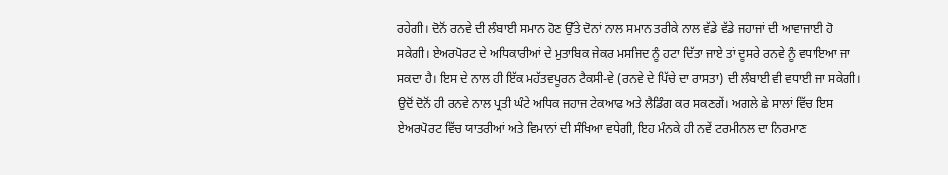ਰਹੇਗੀ। ਦੋਨੋਂ ਰਨਵੇ ਦੀ ਲੰਬਾਈ ਸਮਾਨ ਹੋਣ ਉੱਤੇ ਦੋਨਾਂ ਨਾਲ ਸਮਾਨ ਤਰੀਕੇ ਨਾਲ ਵੱਡੇ ਵੱਡੇ ਜਹਾਜਾਂ ਦੀ ਆਵਾਜਾਈ ਹੋ ਸਕੇਗੀ। ਏਅਰਪੋਰਟ ਦੇ ਅਧਿਕਾਰੀਆਂ ਦੇ ਮੁਤਾਬਿਕ ਜੇਕਰ ਮਸਜਿਦ ਨੂੰ ਹਟਾ ਦਿੱਤਾ ਜਾਏ ਤਾਂ ਦੂਸਰੇ ਰਨਵੇ ਨੂੰ ਵਧਾਇਆ ਜਾ ਸਕਦਾ ਹੈ। ਇਸ ਦੇ ਨਾਲ ਹੀ ਇੱਕ ਮਹੱਤਵਪੂਰਨ ਟੈਕਸੀ-ਵੇ (ਰਨਵੇ ਦੇ ਪਿੱਚੇ ਦਾ ਰਾਸਤਾ) ਦੀ ਲੰਬਾਈ ਵੀ ਵਧਾਈ ਜਾ ਸਕੇਗੀ। ਉਦੋਂ ਦੋਨੋਂ ਹੀ ਰਨਵੇ ਨਾਲ ਪ੍ਰਤੀ ਘੰਟੇ ਅਧਿਕ ਜਹਾਜ ਟੇਕਆਫ ਅਤੇ ਲੈਡਿੰਗ ਕਰ ਸਕਣਗੇਂ। ਅਗਲੇ ਛੇ ਸਾਲਾਂ ਵਿੱਚ ਇਸ ਏਅਰਪੋਰਟ ਵਿੱਚ ਯਾਤਰੀਆਂ ਅਤੇ ਵਿਮਾਨਾਂ ਦੀ ਸੰਖਿਆ ਵਧੇਗੀ, ਇਹ ਮੰਨਕੇ ਹੀ ਨਵੇਂ ਟਰਮੀਨਲ ਦਾ ਨਿਰਮਾਣ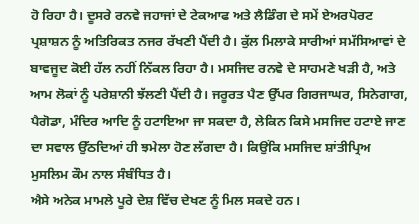ਹੋ ਰਿਹਾ ਹੈ। ਦੂਸਰੇ ਰਨਵੇ ਜਹਾਜਾਂ ਦੇ ਟੇਕਆਫ ਅਤੇ ਲੈਡਿੰਗ ਦੇ ਸਮੇਂ ਏਅਰਪੋਰਟ ਪ੍ਰਸ਼ਾਸ਼ਨ ਨੂੰ ਅਤਿਰਿਕਤ ਨਜਰ ਰੱਖਣੀ ਪੈਂਦੀ ਹੈ। ਕੁੱਲ ਮਿਲਾਕੇ ਸਾਰੀਆਂ ਸਮੱਸਿਆਵਾਂ ਦੇ ਬਾਵਜੂਦ ਕੋਈ ਹੱਲ ਨਹੀਂ ਨਿੱਕਲ ਰਿਹਾ ਹੈ। ਮਸਜਿਦ ਰਨਵੇ ਦੇ ਸਾਹਮਣੇ ਖੜੀ ਹੈ, ਅਤੇ ਆਮ ਲੋਕਾਂ ਨੂੰ ਪਰੇਸ਼ਾਨੀ ਝੱਲਣੀ ਪੈਂਦੀ ਹੈ। ਜਰੂਰਤ ਪੈਣ ਉੱਪਰ ਗਿਰਜਾਘਰ, ਸਿਨੇਗਾਗ, ਪੈਗੋਡਾ, ਮੰਦਿਰ ਆਦਿ ਨੂੰ ਹਟਾਇਆ ਜਾ ਸਕਦਾ ਹੈ, ਲੇਕਿਨ ਕਿਸੇ ਮਸਜਿਦ ਹਟਾਏ ਜਾਣ ਦਾ ਸਵਾਲ ਉੱਠਦਿਆਂ ਹੀ ਝਮੇਲਾ ਹੋਣ ਲੱਗਦਾ ਹੈ। ਕਿਉਂਕਿ ਮਸਜਿਦ ਸ਼ਾਂਤੀਪ੍ਰਿਅ ਮੁਸਲਿਮ ਕੌਮ ਨਾਲ ਸੰਬੰਧਿਤ ਹੈ।
ਐਸੇ ਅਨੇਕ ਮਾਮਲੇ ਪੂਰੇ ਦੇਸ਼ ਵਿੱਚ ਦੇਖਣ ਨੂੰ ਮਿਲ ਸਕਦੇ ਹਨ।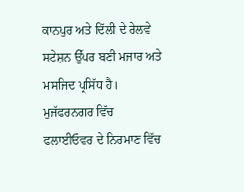ਕਾਨਪੁਰ ਅਤੇ ਦਿੱਲੀ ਦੇ ਰੇਲਵੇ ਸਟੇਸ਼ਨ ਉੱਪਰ ਬਣੀ ਮਜਾਰ ਅਤੇ ਮਸਜਿਦ ਪ੍ਰਸਿੱਧ ਹੈ। ਮੁਜੱਫਰਨਗਰ ਵਿੱਚ ਫਲਾਈਓਵਰ ਦੇ ਨਿਰਮਾਣ ਵਿੱਚ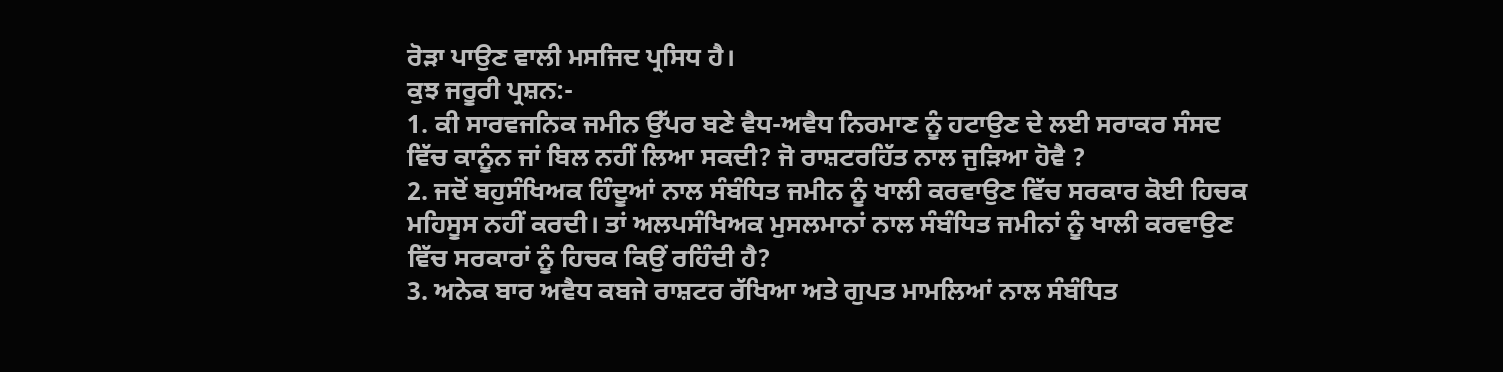ਰੋੜਾ ਪਾਉਣ ਵਾਲੀ ਮਸਜਿਦ ਪ੍ਰਸਿਧ ਹੈ।
ਕੁਝ ਜਰੂਰੀ ਪ੍ਰਸ਼ਨ:-
1. ਕੀ ਸਾਰਵਜਨਿਕ ਜਮੀਨ ਉੱਪਰ ਬਣੇ ਵੈਧ-ਅਵੈਧ ਨਿਰਮਾਣ ਨੂੰ ਹਟਾਉਣ ਦੇ ਲਈ ਸਰਾਕਰ ਸੰਸਦ ਵਿੱਚ ਕਾਨੂੰਨ ਜਾਂ ਬਿਲ ਨਹੀਂ ਲਿਆ ਸਕਦੀ? ਜੋ ਰਾਸ਼ਟਰਹਿੱਤ ਨਾਲ ਜੁੜਿਆ ਹੋਵੈ ?
2. ਜਦੋਂ ਬਹੁਸੰਖਿਅਕ ਹਿੰਦੂਆਂ ਨਾਲ ਸੰਬੰਧਿਤ ਜਮੀਨ ਨੂੰ ਖਾਲੀ ਕਰਵਾਉਣ ਵਿੱਚ ਸਰਕਾਰ ਕੋਈ ਹਿਚਕ ਮਹਿਸੂਸ ਨਹੀਂ ਕਰਦੀ। ਤਾਂ ਅਲਪਸੰਖਿਅਕ ਮੁਸਲਮਾਨਾਂ ਨਾਲ ਸੰਬੰਧਿਤ ਜਮੀਨਾਂ ਨੂੰ ਖਾਲੀ ਕਰਵਾਉਣ ਵਿੱਚ ਸਰਕਾਰਾਂ ਨੂੰ ਹਿਚਕ ਕਿਉਂ ਰਹਿੰਦੀ ਹੈ?
3. ਅਨੇਕ ਬਾਰ ਅਵੈਧ ਕਬਜੇ ਰਾਸ਼ਟਰ ਰੱਖਿਆ ਅਤੇ ਗੁਪਤ ਮਾਮਲਿਆਂ ਨਾਲ ਸੰਬੰਧਿਤ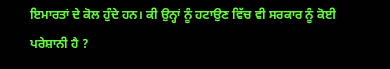ਇਮਾਰਤਾਂ ਦੇ ਕੋਲ ਹੁੰਦੇ ਹਨ। ਕੀ ਉਨ੍ਹਾਂ ਨੂੰ ਹਟਾਉਣ ਵਿੱਚ ਵੀ ਸਰਕਾਰ ਨੂੰ ਕੋਈ ਪਰੇਸ਼ਾਨੀ ਹੈ ?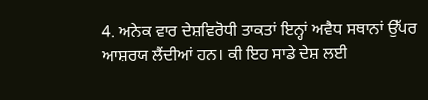4. ਅਨੇਕ ਵਾਰ ਦੇਸ਼ਵਿਰੋਧੀ ਤਾਕਤਾਂ ਇਨ੍ਹਾਂ ਅਵੈਧ ਸਥਾਨਾਂ ਉੱਪਰ ਆਸ਼ਰਯ ਲੈਂਦੀਆਂ ਹਨ। ਕੀ ਇਹ ਸਾਡੇ ਦੇਸ਼ ਲਈ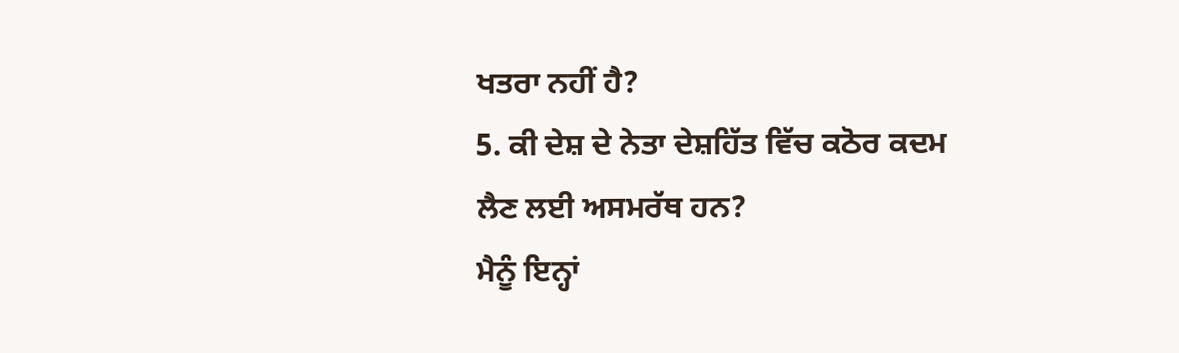ਖਤਰਾ ਨਹੀਂ ਹੈ?
5. ਕੀ ਦੇਸ਼ ਦੇ ਨੇਤਾ ਦੇਸ਼ਹਿੱਤ ਵਿੱਚ ਕਠੋਰ ਕਦਮ ਲੈਣ ਲਈ ਅਸਮਰੱਥ ਹਨ?
ਮੈਨੂੰ ਇਨ੍ਹਾਂ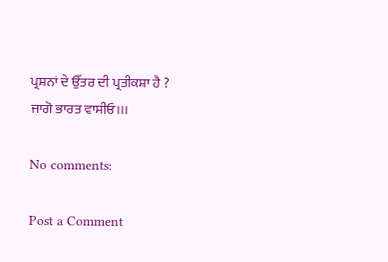ਪ੍ਰਸ਼ਨਾਂ ਦੇ ਉੱਤਰ ਦੀ ਪ੍ਰਤੀਕਸ਼ਾ ਹੈ ?
ਜਾਗੋ ਭਾਰਤ ਵਾਸੀਓ।।।

No comments:

Post a Comment